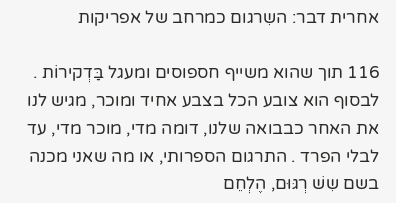אחרית דבר: השִרגום כמרחב של אפריקות

116 תוך שהוא משייף חספוסים ומעגל בַּדְקירוֹת . לבסוף הוא צובע הכל בצבע אחיד ומוכר, מגיש לנו את האחר כבבואה שלנו, דומה מדי, מוכר מדי, עד לבלי הפרד . התרגום הספרותי, או מה שאני מכנה בשם שִשׁ רְגּוּם, הֶלְחֵם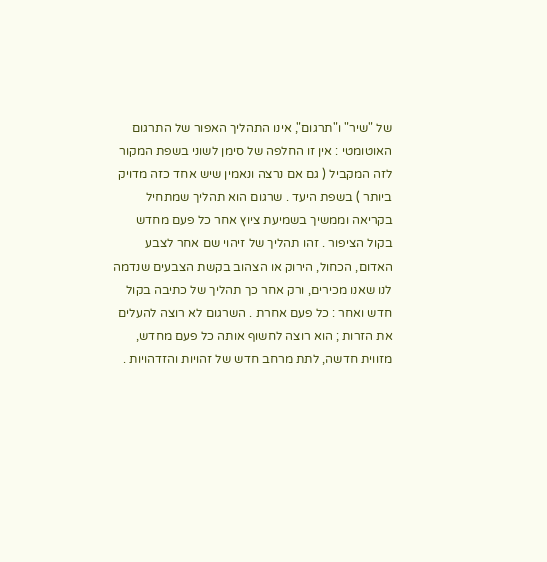של "שיר" ו"תרגום", אינו התהליך האפור של התרגום האוטומטי : אין זו החלפה של סימן לשוני בשפת המקור לזה המקביל ( גם אם נרצה ונאמין שיש אחד כזה מדויק ביותר ) בשפת היעד . שרגום הוא תהליך שמתחיל בקריאה וממשיך בשמיעת ציוץ אחר כל פעם מחדש בקול הציפור . זהו תהליך של זיהוי שם אחר לצבע האדום, הכחול, הירוק או הצהוב בקשת הצבעים שנדמה לנו שאנו מכירים, ורק אחר כך תהליך של כתיבה בקול חדש ואחר : כל פעם אחרת . השרגום לא רוצה להעלים את הזרות ; הוא רוצה לחשוף אותה כל פעם מחדש, מזווית חדשה, לתת מרחב חדש של זהויות והזדהויות .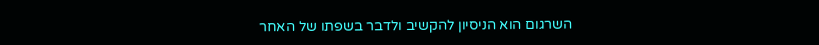השרגום הוא הניסיון להקשיב ולדבר בשפתו של האחר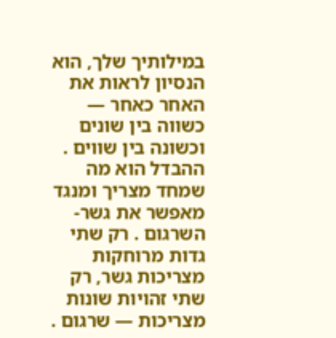במילותיך שלך, הוא הנסיון לראות את האחר כאחר — כשווה בין שונים וכשונה בין שווים . ההבדל הוא מה שמחד מצריך ומנגד מאפשר את גשר-השרגום . רק שתי גדות מרוחקות מצריכות גשר, רק שתי זהויות שונות מצריכות — שרגום .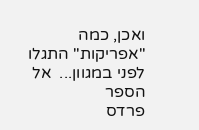ואכן, כמה "אפריקות" התגלו לפני במגוון...  אל הספר
פרדס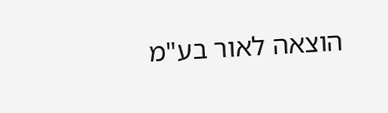הוצאה לאור בע"מ